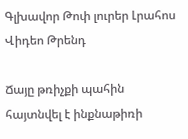Գլխավոր Թոփ լուրեր Լրահոս Վիդեո Թրենդ

Ճայը թռիչքի պահին հայտնվել է ինքնաթիռի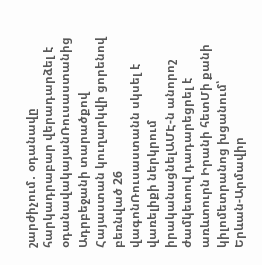շարժիչում․ օդանավը հարկադրաբար վերադարձել է օդանավակայանՌուսաստանից Ադրբեջանի տարածքով Հայաստան կուղարկվի ցորենով բեռնված 26 վագոնՌուսաստանն սկսել է վառելիքի ներկրում իրականացնելԱՄԷ-ն անորոշ ժամկետով դադարեցրել է առևտուրն Իրանի հետՄի քանի կիլոմետրանոց խցանում՝ Երևան-Արմավիր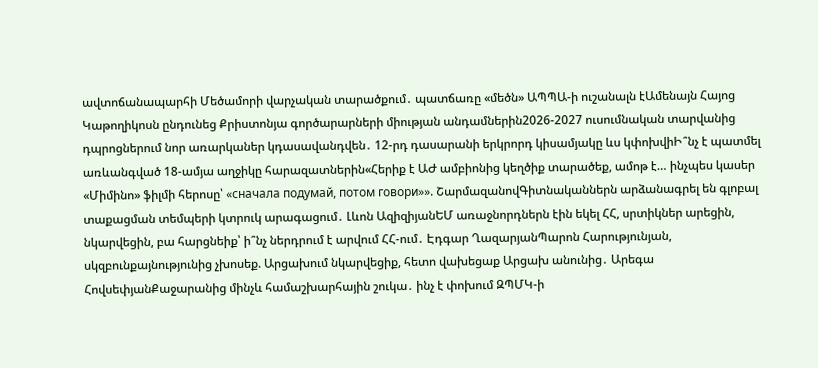ավտոճանապարհի Մեծամորի վարչական տարածքում․ պատճառը «մեծն» ԱՊՊԱ-ի ուշանալն էԱմենայն Հայոց Կաթողիկոսն ընդունեց Քրիստոնյա գործարարների միության անդամներին2026-2027 ուսումնական տարվանից դպրոցներում նոր առարկաներ կդասավանդվեն․ 12-րդ դասարանի երկրորդ կիսամյակը ևս կփոխվիԻ՞նչ է պատմել առևանգված 18-ամյա աղջիկը հարազատներին«Հերիք է ԱԺ ամբիոնից կեղծիք տարածեք, ամոթ է… ինչպես կասեր «Միմինո» ֆիլմի հերոսը՝ «сначала подумай, потом говори»». ՇարմազանովԳիտնականներն արձանագրել են գլոբալ տաքացման տեմպերի կտրուկ արագացում․ Լևոն ԱզիզիյանԵՄ առաջնորդներն էին եկել ՀՀ, սրտիկներ արեցին, նկարվեցին, բա հարցնեիք՝ ի՞նչ ներդրում է արվում ՀՀ-ում․ Էդգար ՂազարյանՊարոն Հարությունյան, սկզբունքայնությունից չխոսեք. Արցախում նկարվեցիք, հետո վախեցաք Արցախ անունից․ Արեգա ՀովսեփյանՔաջարանից մինչև համաշխարհային շուկա․ ինչ է փոխում ԶՊՄԿ-ի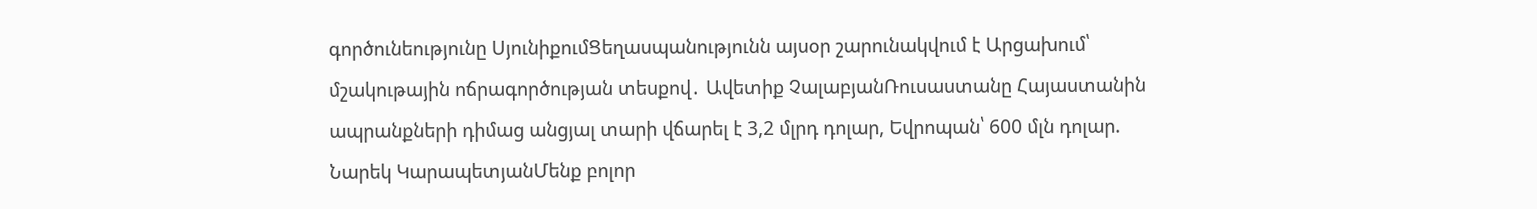գործունեությունը ՍյունիքումՑեղասպանությունն այսօր շարունակվում է Արցախում՝ մշակութային ոճրագործության տեսքով․ Ավետիք ՉալաբյանՌուսաստանը Հայաստանին ապրանքների դիմաց անցյալ տարի վճարել է 3,2 մլրդ դոլար, Եվրոպան՝ 600 մլն դոլար. Նարեկ ԿարապետյանՄենք բոլոր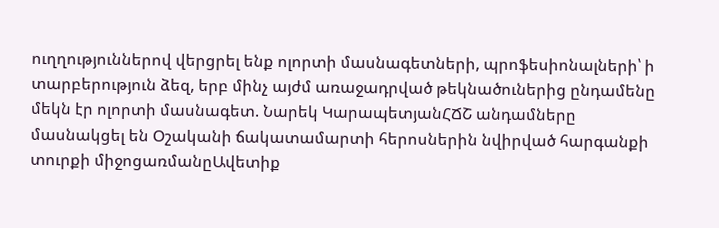ուղղություններով վերցրել ենք ոլորտի մասնագետների, պրոֆեսիոնալների՝ ի տարբերություն ձեզ, երբ մինչ այժմ առաջադրված թեկնածուներից ընդամենը մեկն էր ոլորտի մասնագետ. Նարեկ ԿարապետյանՀՃՇ անդամները մասնակցել են Օշականի ճակատամարտի հերոսներին նվիրված հարգանքի տուրքի միջոցառմանըԱվետիք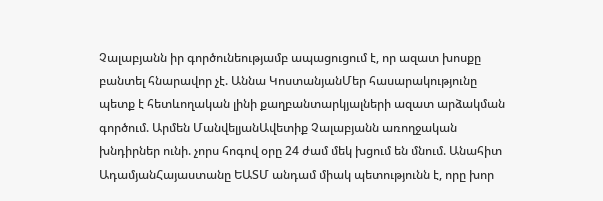Չալաբյանն իր գործունեությամբ ապացուցում է, որ ազատ խոսքը բանտել հնարավոր չէ. Աննա ԿոստանյանՄեր հասարակությունը պետք է հետևողական լինի քաղբանտարկյալների ազատ արձակման գործում. Արմեն ՄանվելյանԱվետիք Չալաբյանն առողջական խնդիրներ ունի. չորս հոգով օրը 24 ժամ մեկ խցում են մնում. Անահիտ ԱդամյանՀայաստանը ԵԱՏՄ անդամ միակ պետությունն է, որը խոր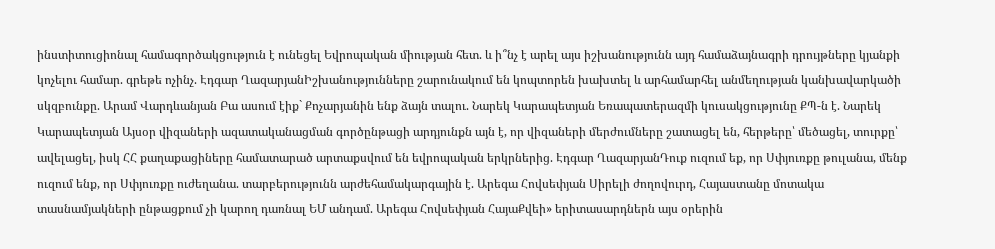ինստիտուցիոնալ համագործակցություն է ունեցել Եվրոպական միության հետ. և ի՞նչ է արել այս իշխանությունն այդ համաձայնագրի դրույթները կյանքի կոչելու համար. գրեթե ոչինչ. Էդգար ՂազարյանԻշխանությունները շարունակում են կոպտորեն խախտել և արհամարհել անմեղության կանխավարկածի սկզբունքը. Արամ Վարդևանյան Բա ասում էիք` Քոչարյանին ենք ձայն տալու. Նարեկ Կարապետյան Եռապատերազմի կուսակցությունը ՔՊ-ն է. Նարեկ Կարապետյան Այսօր վիզաների ազատականացման գործընթացի արդյունքն այն է, որ վիզաների մերժումները շատացել են, հերթերը՝ մեծացել, տուրքը՝ ավելացել, իսկ ՀՀ քաղաքացիները համատարած արտաքսվում են եվրոպական երկրներից. Էդգար ՂազարյանԴուք ուզում եք, որ Սփյուռքը թուլանա, մենք ուզում ենք, որ Սփյուռքը ուժեղանա. տարբերությունն արժեհամակարգային է. Արեգա Հովսեփյան Սիրելի ժողովուրդ, Հայաստանը մոտակա տասնամյակների ընթացքում չի կարող դառնալ ԵՄ անդամ. Արեգա Հովսեփյան ՀայաՔվեի» երիտասարդներն այս օրերին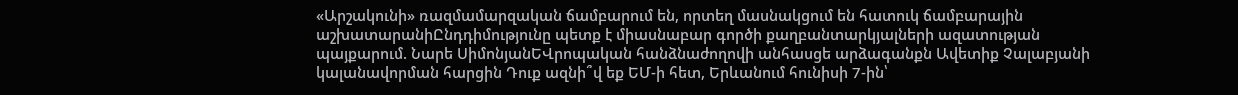«Արշակունի» ռազմամարզական ճամբարում են, որտեղ մասնակցում են հատուկ ճամբարային աշխատարանիԸնդդիմությունը պետք է միասնաբար գործի քաղբանտարկյալների ազատության պայքարում. Նարե ՍիմոնյանԵՎրոպական հանձնաժողովի անհասցե արձագանքն Ավետիք Չալաբյանի կալանավորման հարցին Դուք ազնի՞վ եք ԵՄ-ի հետ, Երևանում հունիսի 7-ին՝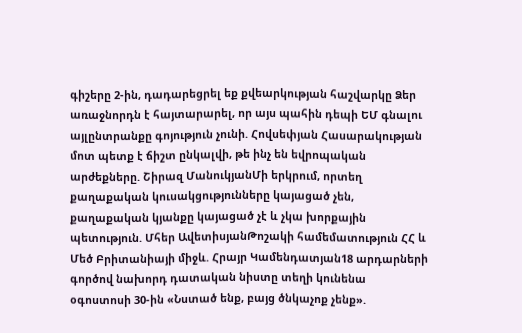գիշերը 2-ին, դադարեցրել եք քվեարկության հաշվարկը Ձեր առաջնորդն է հայտարարել, որ այս պահին դեպի ԵՄ գնալու այլընտրանքը գոյություն չունի. Հովսեփյան Հասարակության մոտ պետք է ճիշտ ընկալվի, թե ինչ են եվրոպական արժեքները. Շիրազ ՄանուկյանՄի երկրում, որտեղ քաղաքական կուսակցությունները կայացած չեն, քաղաքական կյանքը կայացած չէ և չկա խորքային պետություն. Մհեր ԱվետիսյանԹոշակի համեմատություն ՀՀ և Մեծ Բրիտանիայի միջև. Հրայր Կամենդատյան18 արդարների գործով նախորդ դատական նիստը տեղի կունենա օգոստոսի 30-ին «Նստած ենք, բայց ծնկաչոք չենք».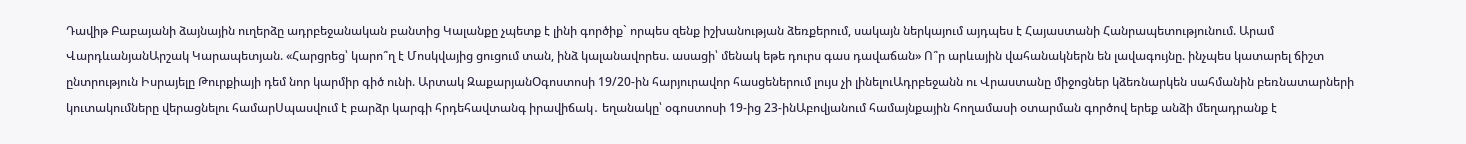Դավիթ Բաբայանի ձայնային ուղերձը ադրբեջանական բանտից Կալանքը չպետք է լինի գործիք` որպես զենք իշխանության ձեռքերում, սակայն ներկայում այդպես է Հայաստանի Հանրապետությունում. Արամ ՎարդևանյանԱրշակ Կարապետյան. «Հարցրեց՝ կարո՞ղ է Մոսկվայից ցուցում տան, ինձ կալանավորես. ասացի՝ մենակ եթե դուրս գաս դավաճան» Ո՞ր արևային վահանակներն են լավագույնը. ինչպես կատարել ճիշտ ընտրություն Իսրայելը Թուրքիայի դեմ նոր կարմիր գիծ ունի. Արտակ ԶաքարյանՕգոստոսի 19/20-ին հարյուրավոր հասցեներում լույս չի լինելուԱդրբեջանն ու Վրաստանը միջոցներ կձեռնարկեն սահմանին բեռնատարների կուտակումները վերացնելու համարՍպասվում է բարձր կարգի հրդեհավտանգ իրավիճակ․ եղանակը՝ օգոստոսի 19-ից 23-ինԱբովյանում համայնքային հողամասի օտարման գործով երեք անձի մեղադրանք է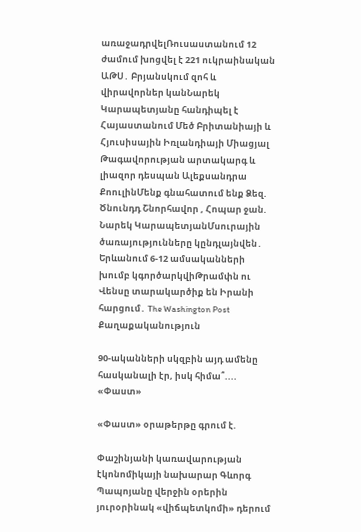առաջադրվելՌուսաստանում 12 ժամում խոցվել է 221 ուկրաինական ԱԹՍ․ Բրյանսկում զոհ և վիրավորներ կանՆարեկ Կարապետյանը հանդիպել է Հայաստանում Մեծ Բրիտանիայի և Հյուսիսային Իռլանդիայի Միացյալ Թագավորության արտակարգ և լիազոր դեսպան Ալեքսանդրա ՔոուլինՄենք գնահատում ենք Ձեզ. Ծնունդդ Շնորհավոր , Հոպար ջան. Նարեկ ԿարապետյանՄսուրային ծառայությունները կընդլայնվեն․ Երևանում 6-12 ամսականների խումբ կգործարկվիԹրամփն ու Վենսը տարակարծիք են Իրանի հարցում․ The Washington Post
Քաղաքականություն

90-ականների սկզբին այդ ամենը հասկանալի էր, իսկ հիմա՞.... «Փաստ»

«Փաստ» օրաթերթը գրում է.

Փաշինյանի կառավարության էկոնոմիկայի նախարար Գևորգ Պապոյանը վերջին օրերին յուրօրինակ «վիճպետկոմի» դերում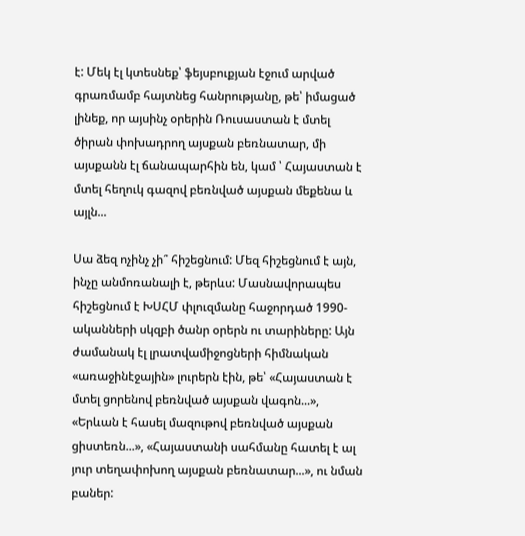է: Մեկ էլ կտեսնեք՝ ֆեյսբուքյան էջում արված գրառմամբ հայտնեց հանրությանը, թե՝ իմացած լինեք, որ այսինչ օրերին Ռուսաստան է մտել ծիրան փոխադրող այսքան բեռնատար, մի այսքանն էլ ճանապարհին են, կամ ՝ Հայաստան է մտել հեղուկ գազով բեռնված այսքան մեքենա և այլն...

Սա ձեզ ոչինչ չի՞ հիշեցնում: Մեզ հիշեցնում է այն, ինչը անմոռանալի է, թերևս: Մասնավորապես հիշեցնում է ԽՍՀՄ փլուզմանը հաջորդած 1990-ականների սկզբի ծանր օրերն ու տարիները: Այն ժամանակ էլ լրատվամիջոցների հիմնական «առաջինէջային» լուրերն էին, թե՝ «Հայաստան է մտել ցորենով բեռնված այսքան վագոն...», «Երևան է հասել մազութով բեռնված այսքան ցիստեռն...», «Հայաստանի սահմանը հատել է ալ յուր տեղափոխող այսքան բեռնատար...», ու նման բաներ: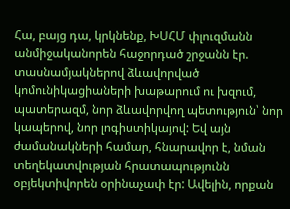Հա, բայց դա, կրկնենք, ԽՍՀՄ փլուզմանն անմիջականորեն հաջորդած շրջանն էր. տասնամյակներով ձևավորված կոմունիկացիաների խաթարում ու խզում, պատերազմ, նոր ձևավորվող պետություն՝ նոր կապերով, նոր լոգիստիկայով: Եվ այն ժամանակների համար, հնարավոր է, նման տեղեկատվության հրատապությունն օբյեկտիվորեն օրինաչափ էր: Ավելին, որքան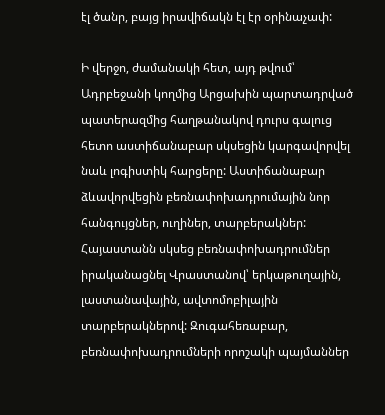էլ ծանր, բայց իրավիճակն էլ էր օրինաչափ:

Ի վերջո, ժամանակի հետ, այդ թվում՝ Ադրբեջանի կողմից Արցախին պարտադրված պատերազմից հաղթանակով դուրս գալուց հետո աստիճանաբար սկսեցին կարգավորվել նաև լոգիստիկ հարցերը: Աստիճանաբար ձևավորվեցին բեռնափոխադրումային նոր հանգույցներ, ուղիներ, տարբերակներ: Հայաստանն սկսեց բեռնափոխադրումներ իրականացնել Վրաստանով՝ երկաթուղային, լաստանավային, ավտոմոբիլային տարբերակներով: Զուգահեռաբար, բեռնափոխադրումների որոշակի պայմաններ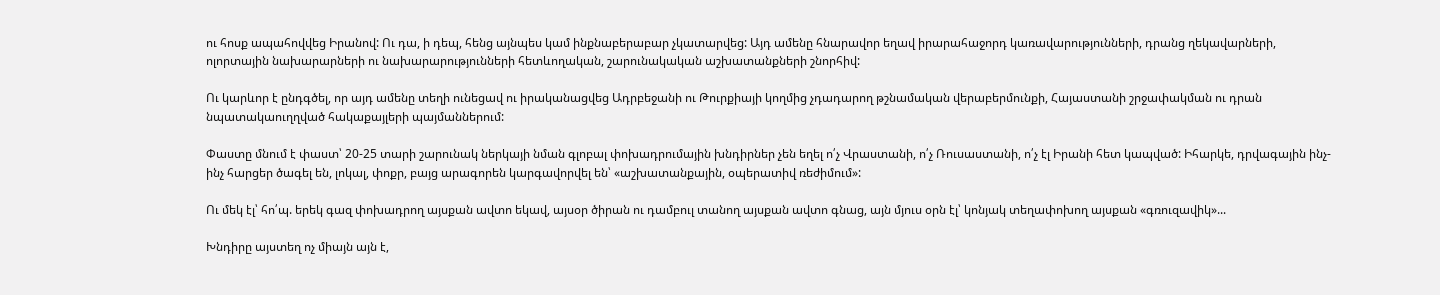ու հոսք ապահովվեց Իրանով: Ու դա, ի դեպ, հենց այնպես կամ ինքնաբերաբար չկատարվեց: Այդ ամենը հնարավոր եղավ իրարահաջորդ կառավարությունների, դրանց ղեկավարների, ոլորտային նախարարների ու նախարարությունների հետևողական, շարունակական աշխատանքների շնորհիվ:

Ու կարևոր է ընդգծել, որ այդ ամենը տեղի ունեցավ ու իրականացվեց Ադրբեջանի ու Թուրքիայի կողմից չդադարող թշնամական վերաբերմունքի, Հայաստանի շրջափակման ու դրան նպատակաուղղված հակաքայլերի պայմաններում:

Փաստը մնում է փաստ՝ 20-25 տարի շարունակ ներկայի նման գլոբալ փոխադրումային խնդիրներ չեն եղել ո՛չ Վրաստանի, ո՛չ Ռուսաստանի, ո՛չ էլ Իրանի հետ կապված: Իհարկե, դրվագային ինչ-ինչ հարցեր ծագել են, լոկալ, փոքր, բայց արագորեն կարգավորվել են՝ «աշխատանքային, օպերատիվ ռեժիմում»:

Ու մեկ էլ՝ հո՛պ. երեկ գազ փոխադրող այսքան ավտո եկավ, այսօր ծիրան ու դամբուլ տանող այսքան ավտո գնաց, այն մյուս օրն էլ՝ կոնյակ տեղափոխող այսքան «գռուզավիկ»...

Խնդիրը այստեղ ոչ միայն այն է,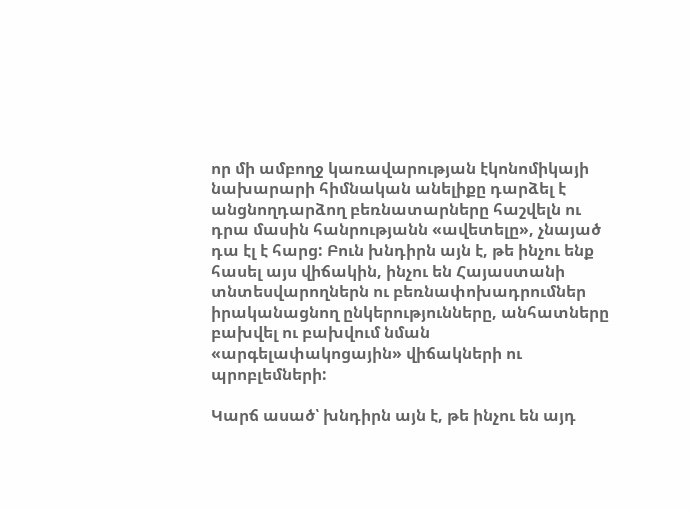որ մի ամբողջ կառավարության էկոնոմիկայի նախարարի հիմնական անելիքը դարձել է անցնողդարձող բեռնատարները հաշվելն ու դրա մասին հանրությանն «ավետելը», չնայած դա էլ է հարց: Բուն խնդիրն այն է, թե ինչու ենք հասել այս վիճակին, ինչու են Հայաստանի տնտեսվարողներն ու բեռնափոխադրումներ իրականացնող ընկերությունները, անհատները բախվել ու բախվում նման «արգելափակոցային» վիճակների ու պրոբլեմների:

Կարճ ասած՝ խնդիրն այն է, թե ինչու են այդ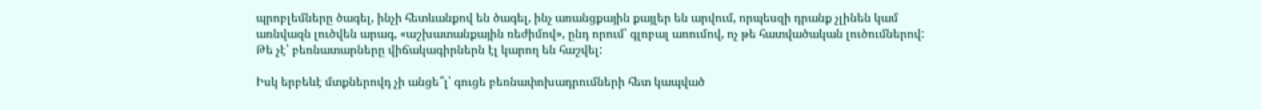պրոբլեմները ծագել, ինչի հետևանքով են ծագել, ինչ առանցքային քայլեր են արվում, որպեսզի դրանք չլինեն կամ առնվազն լուծվեն արագ, «աշխատանքային ռեժիմով», ընդ որում՝ գլոբալ առումով, ոչ թե հատվածական լուծումներով: Թե չէ՝ բեռնատարները վիճակագիրներն էլ կարող են հաշվել:

Իսկ երբեևէ մտքներովդ չի անցե՞լ՝ գուցե բեռնափոխադրումների հետ կապված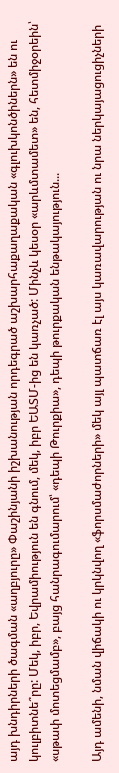այդ խնդիրների ծագման «աղբյուրը» Փաշինյանի իշխանության որդեգրած աշխարհաքաղաքական «գլուխկոնծիներն» են ու կուլբիտնե՞րը: Մեկ, իբր, Եվրամիություն են գնում, մեկ, իբր ԵԱՏՄ-ից են կառչած: Մինչև կեսօր «արևմտամետ» են, հետմիջօրեին՝ «սթափ մոտեցմամբ», բայց հանրագումարում՝ «դեպի Թուրքիա», դեպի թուրքական ենթակայություն...

Այդ ամենի, նման վիճակի ու կրկնվող «ֆորսմաժորների» մեկ այլ պատճառ էլ այս կառավարության ու նրա ներկայացուցիչների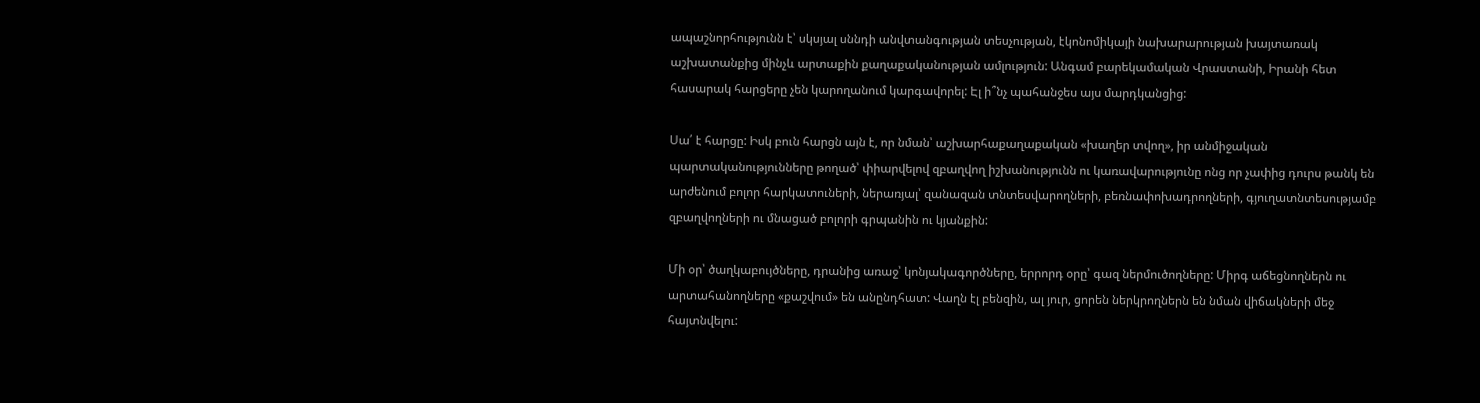ապաշնորհությունն է՝ սկսյալ սննդի անվտանգության տեսչության, էկոնոմիկայի նախարարության խայտառակ աշխատանքից մինչև արտաքին քաղաքականության ամլություն: Անգամ բարեկամական Վրաստանի, Իրանի հետ հասարակ հարցերը չեն կարողանում կարգավորել: Էլ ի՞նչ պահանջես այս մարդկանցից:

Սա՛ է հարցը: Իսկ բուն հարցն այն է, որ նման՝ աշխարհաքաղաքական «խաղեր տվող», իր անմիջական պարտականությունները թողած՝ փիարվելով զբաղվող իշխանությունն ու կառավարությունը ոնց որ չափից դուրս թանկ են արժենում բոլոր հարկատուների, ներառյալ՝ զանազան տնտեսվարողների, բեռնափոխադրողների, գյուղատնտեսությամբ զբաղվողների ու մնացած բոլորի գրպանին ու կյանքին:

Մի օր՝ ծաղկաբույծները, դրանից առաջ՝ կոնյակագործները, երրորդ օրը՝ գազ ներմուծողները: Միրգ աճեցնողներն ու արտահանողները «քաշվում» են անընդհատ: Վաղն էլ բենզին, ալ յուր, ցորեն ներկրողներն են նման վիճակների մեջ հայտնվելու: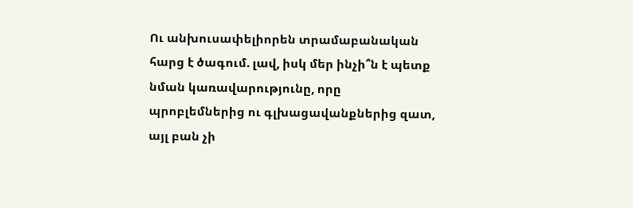Ու անխուսափելիորեն տրամաբանական հարց է ծագում. լավ, իսկ մեր ինչի՞ն է պետք նման կառավարությունը, որը պրոբլեմներից ու գլխացավանքներից զատ, այլ բան չի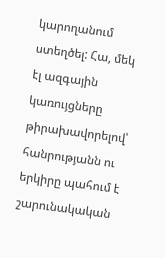կարողանում ստեղծել: Հա, մեկ էլ ազգային կառույցները թիրախավորելով՝ հանրությանն ու երկիրը պահում է շարունակական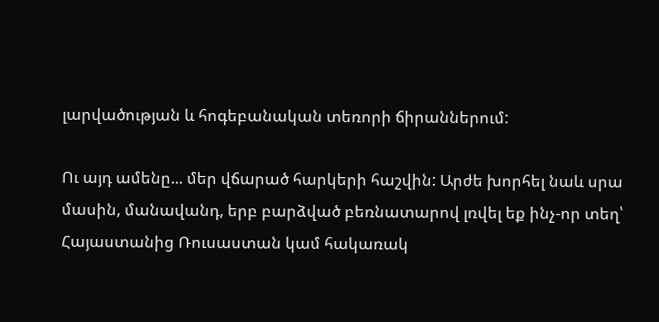լարվածության և հոգեբանական տեռորի ճիրաններում:

Ու այդ ամենը... մեր վճարած հարկերի հաշվին: Արժե խորհել նաև սրա մասին, մանավանդ, երբ բարձված բեռնատարով լռվել եք ինչ-որ տեղ՝ Հայաստանից Ռուսաստան կամ հակառակ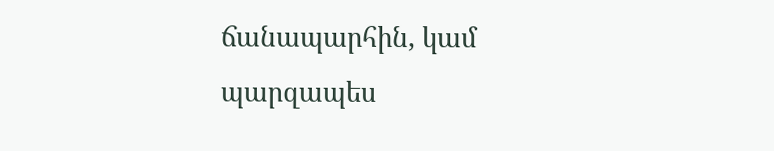ճանապարհին, կամ պարզապես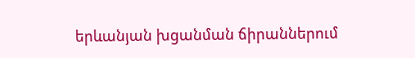երևանյան խցանման ճիրաններում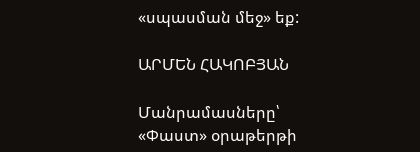«սպասման մեջ» եք:

ԱՐՄԵՆ ՀԱԿՈԲՅԱՆ

Մանրամասները՝ «Փաստ» օրաթերթի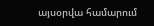այսօրվա համարում